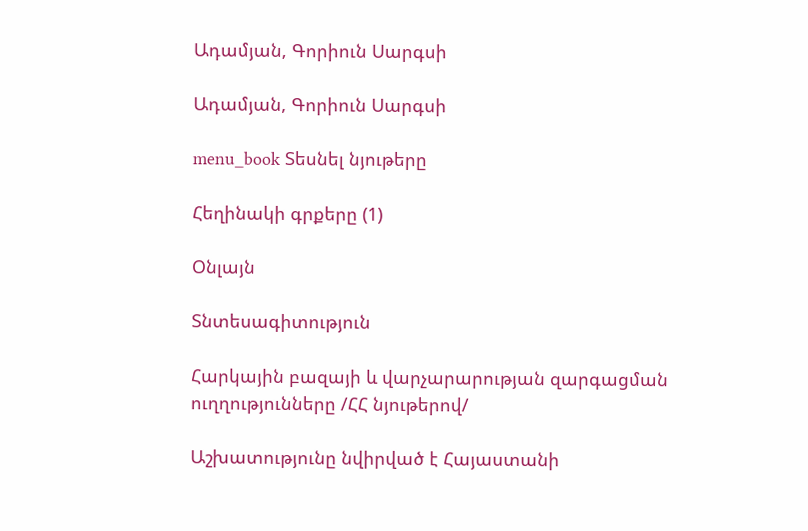Ադամյան, Գորիուն Սարգսի

Ադամյան, Գորիուն Սարգսի

menu_book Տեսնել նյութերը

Հեղինակի գրքերը (1)

Օնլայն

Տնտեսագիտություն

Հարկային բազայի և վարչարարության զարգացման ուղղությունները /ՀՀ նյութերով/

Աշխատությունը նվիրված է Հայաստանի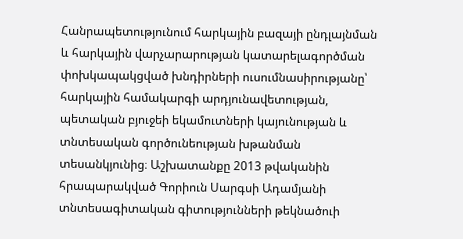Հանրապետությունում հարկային բազայի ընդլայնման և հարկային վարչարարության կատարելագործման փոխկապակցված խնդիրների ուսումնասիրությանը՝ հարկային համակարգի արդյունավետության, պետական բյուջեի եկամուտների կայունության և տնտեսական գործունեության խթանման տեսանկյունից։ Աշխատանքը 2013 թվականին հրապարակված Գորիուն Սարգսի Ադամյանի տնտեսագիտական գիտությունների թեկնածուի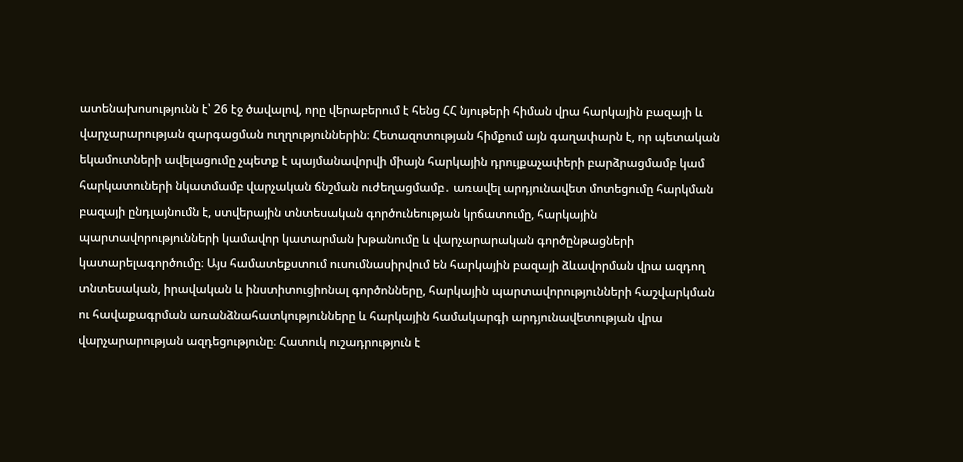ատենախոսությունն է՝ 26 էջ ծավալով, որը վերաբերում է հենց ՀՀ նյութերի հիման վրա հարկային բազայի և վարչարարության զարգացման ուղղություններին։ Հետազոտության հիմքում այն գաղափարն է, որ պետական եկամուտների ավելացումը չպետք է պայմանավորվի միայն հարկային դրույքաչափերի բարձրացմամբ կամ հարկատուների նկատմամբ վարչական ճնշման ուժեղացմամբ․ առավել արդյունավետ մոտեցումը հարկման բազայի ընդլայնումն է, ստվերային տնտեսական գործունեության կրճատումը, հարկային պարտավորությունների կամավոր կատարման խթանումը և վարչարարական գործընթացների կատարելագործումը։ Այս համատեքստում ուսումնասիրվում են հարկային բազայի ձևավորման վրա ազդող տնտեսական, իրավական և ինստիտուցիոնալ գործոնները, հարկային պարտավորությունների հաշվարկման ու հավաքագրման առանձնահատկությունները և հարկային համակարգի արդյունավետության վրա վարչարարության ազդեցությունը։ Հատուկ ուշադրություն է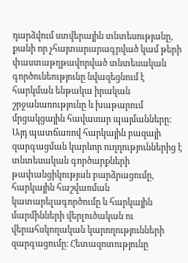դարձվում ստվերային տնտեսությանը, քանի որ չհայտարարագրված կամ թերի փաստաթղթավորված տնտեսական գործունեությունը նվազեցնում է հարկման ենթակա իրական շրջանառությունը և խաթարում մրցակցային հավասար պայմանները։ Այդ պատճառով հարկային բազայի զարգացման կարևոր ուղղություններից է տնտեսական գործարքների թափանցիկության բարձրացումը, հարկային հաշվառման կատարելագործումը և հարկային մարմինների վերլուծական ու վերահսկողական կարողությունների զարգացումը։ Հետազոտությունը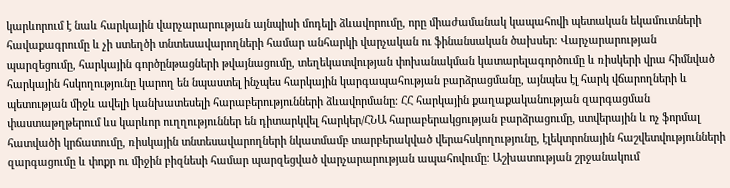կարևորում է նաև հարկային վարչարարության այնպիսի մոդելի ձևավորումը, որը միաժամանակ կապահովի պետական եկամուտների հավաքագրումը և չի ստեղծի տնտեսավարողների համար անհարկի վարչական ու ֆինանսական ծախսեր։ Վարչարարության պարզեցումը, հարկային գործընթացների թվայնացումը, տեղեկատվության փոխանակման կատարելագործումը և ռիսկերի վրա հիմնված հարկային հսկողությունը կարող են նպաստել ինչպես հարկային կարգապահության բարձրացմանը, այնպես էլ հարկ վճարողների և պետության միջև ավելի կանխատեսելի հարաբերությունների ձևավորմանը։ ՀՀ հարկային քաղաքականության զարգացման փաստաթղթերում ևս կարևոր ուղղություններ են դիտարկվել հարկեր/ՀՆԱ հարաբերակցության բարձրացումը, ստվերային և ոչ ֆորմալ հատվածի կրճատումը, ռիսկային տնտեսավարողների նկատմամբ տարբերակված վերահսկողությունը, էլեկտրոնային հաշվետվությունների զարգացումը և փոքր ու միջին բիզնեսի համար պարզեցված վարչարարության ապահովումը։ Աշխատության շրջանակում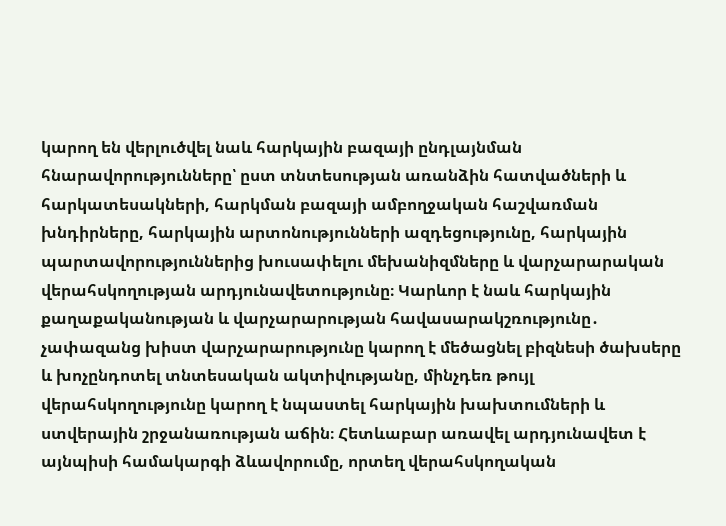կարող են վերլուծվել նաև հարկային բազայի ընդլայնման հնարավորությունները՝ ըստ տնտեսության առանձին հատվածների և հարկատեսակների, հարկման բազայի ամբողջական հաշվառման խնդիրները, հարկային արտոնությունների ազդեցությունը, հարկային պարտավորություններից խուսափելու մեխանիզմները և վարչարարական վերահսկողության արդյունավետությունը։ Կարևոր է նաև հարկային քաղաքականության և վարչարարության հավասարակշռությունը․ չափազանց խիստ վարչարարությունը կարող է մեծացնել բիզնեսի ծախսերը և խոչընդոտել տնտեսական ակտիվությանը, մինչդեռ թույլ վերահսկողությունը կարող է նպաստել հարկային խախտումների և ստվերային շրջանառության աճին։ Հետևաբար առավել արդյունավետ է այնպիսի համակարգի ձևավորումը, որտեղ վերահսկողական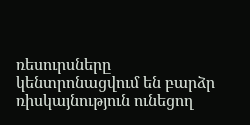ռեսուրսները կենտրոնացվում են բարձր ռիսկայնություն ունեցող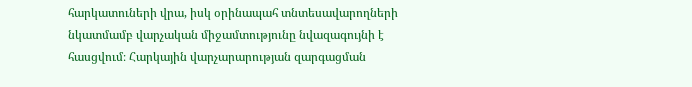հարկատուների վրա, իսկ օրինապահ տնտեսավարողների նկատմամբ վարչական միջամտությունը նվազագույնի է հասցվում։ Հարկային վարչարարության զարգացման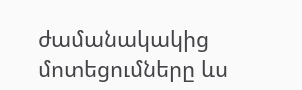ժամանակակից մոտեցումները ևս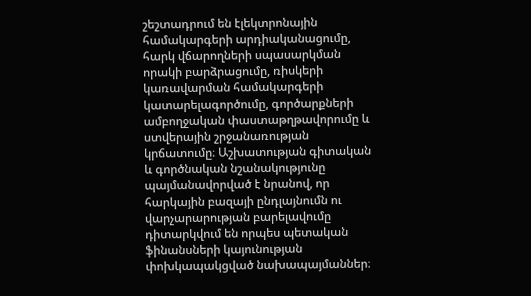շեշտադրում են էլեկտրոնային համակարգերի արդիականացումը, հարկ վճարողների սպասարկման որակի բարձրացումը, ռիսկերի կառավարման համակարգերի կատարելագործումը, գործարքների ամբողջական փաստաթղթավորումը և ստվերային շրջանառության կրճատումը։ Աշխատության գիտական և գործնական նշանակությունը պայմանավորված է նրանով, որ հարկային բազայի ընդլայնումն ու վարչարարության բարելավումը դիտարկվում են որպես պետական ֆինանսների կայունության փոխկապակցված նախապայմաններ։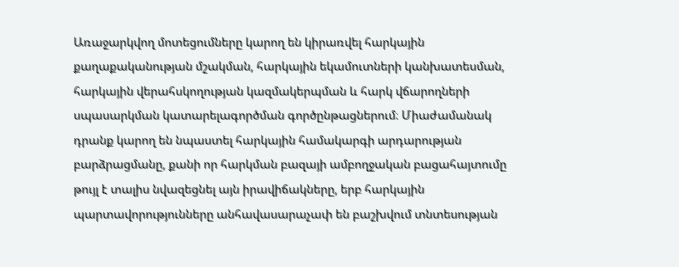Առաջարկվող մոտեցումները կարող են կիրառվել հարկային քաղաքականության մշակման, հարկային եկամուտների կանխատեսման, հարկային վերահսկողության կազմակերպման և հարկ վճարողների սպասարկման կատարելագործման գործընթացներում։ Միաժամանակ դրանք կարող են նպաստել հարկային համակարգի արդարության բարձրացմանը, քանի որ հարկման բազայի ամբողջական բացահայտումը թույլ է տալիս նվազեցնել այն իրավիճակները, երբ հարկային պարտավորությունները անհավասարաչափ են բաշխվում տնտեսության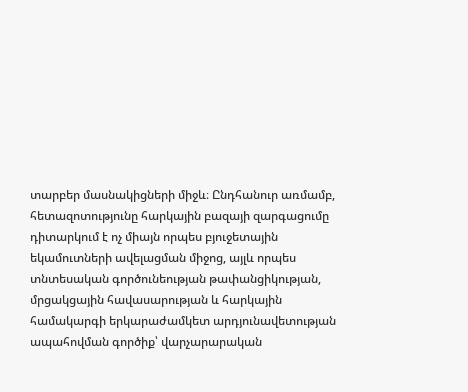տարբեր մասնակիցների միջև։ Ընդհանուր առմամբ, հետազոտությունը հարկային բազայի զարգացումը դիտարկում է ոչ միայն որպես բյուջետային եկամուտների ավելացման միջոց, այլև որպես տնտեսական գործունեության թափանցիկության, մրցակցային հավասարության և հարկային համակարգի երկարաժամկետ արդյունավետության ապահովման գործիք՝ վարչարարական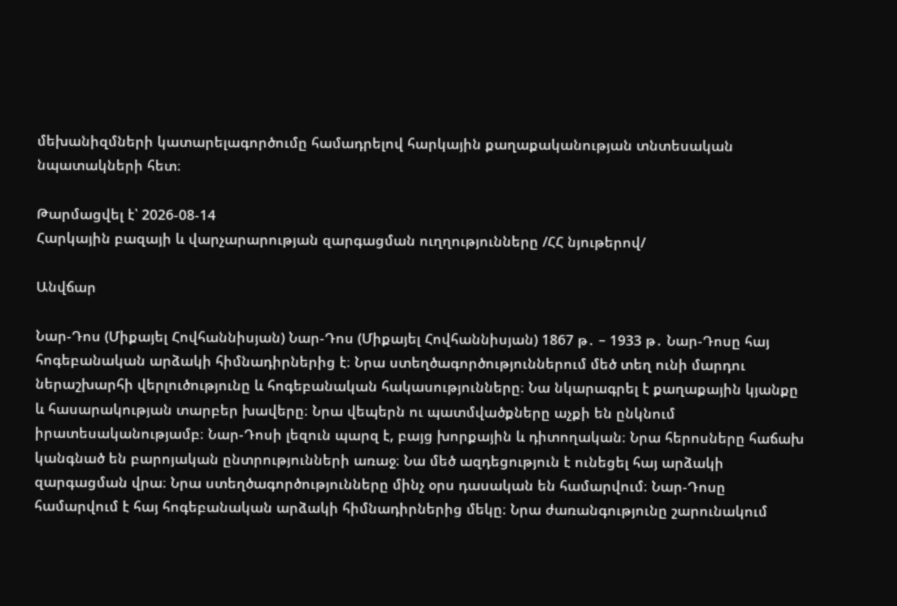մեխանիզմների կատարելագործումը համադրելով հարկային քաղաքականության տնտեսական նպատակների հետ։

Թարմացվել է՝ 2026-08-14
Հարկային բազայի և վարչարարության զարգացման ուղղությունները /ՀՀ նյութերով/

Անվճար

Նար-Դոս (Միքայել Հովհաննիսյան) Նար-Դոս (Միքայել Հովհաննիսյան) 1867 թ․ – 1933 թ․ Նար-Դոսը հայ հոգեբանական արձակի հիմնադիրներից է։ Նրա ստեղծագործություններում մեծ տեղ ունի մարդու ներաշխարհի վերլուծությունը և հոգեբանական հակասությունները։ Նա նկարագրել է քաղաքային կյանքը և հասարակության տարբեր խավերը։ Նրա վեպերն ու պատմվածքները աչքի են ընկնում իրատեսականությամբ։ Նար-Դոսի լեզուն պարզ է, բայց խորքային և դիտողական։ Նրա հերոսները հաճախ կանգնած են բարոյական ընտրությունների առաջ։ Նա մեծ ազդեցություն է ունեցել հայ արձակի զարգացման վրա։ Նրա ստեղծագործությունները մինչ օրս դասական են համարվում։ Նար-Դոսը համարվում է հայ հոգեբանական արձակի հիմնադիրներից մեկը։ Նրա ժառանգությունը շարունակում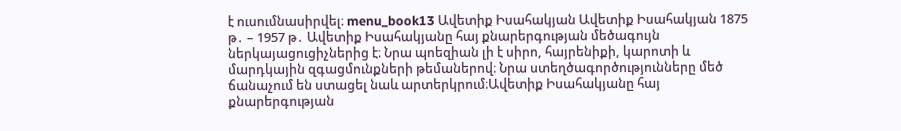է ուսումնասիրվել։ menu_book13 Ավետիք Իսահակյան Ավետիք Իսահակյան 1875 թ․ – 1957 թ․ Ավետիք Իսահակյանը հայ քնարերգության մեծագույն ներկայացուցիչներից է։ Նրա պոեզիան լի է սիրո, հայրենիքի, կարոտի և մարդկային զգացմունքների թեմաներով։ Նրա ստեղծագործությունները մեծ ճանաչում են ստացել նաև արտերկրում։Ավետիք Իսահակյանը հայ քնարերգության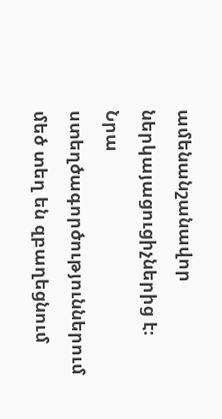ամենանշանավոր ներկայացուցիչներից է։ Նրա ստեղծագործություններում մեծ տեղ են զբաղեցնում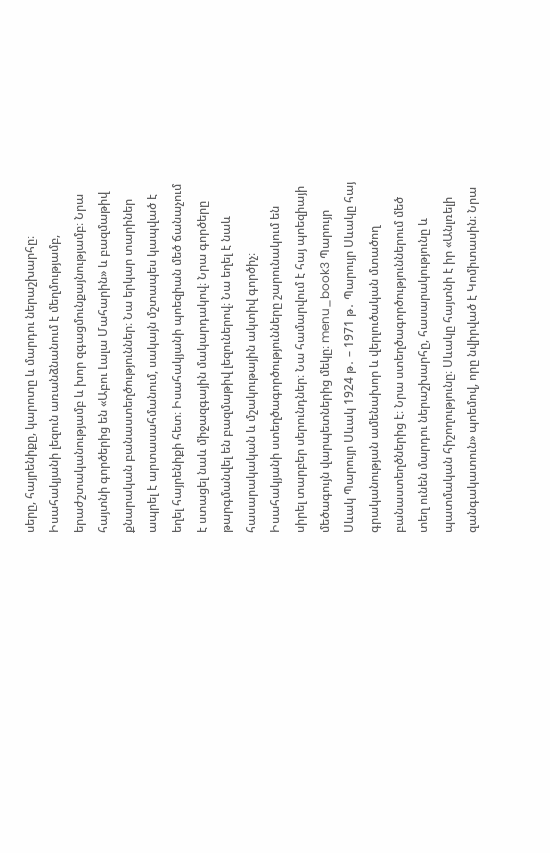սերը, հայրենիքը, կարոտը և մարդու ներաշխարհը։ Իսահակյանի լեզուն առանձնանում է մեղմությամբ, երաժշտականությամբ և խոր զգացմունքայնությամբ։ Նրա հայտնի գործերից են «Աբու Լալա Մահարին» և բազմաթիվ քնարական բանաստեղծություններ։ Նա երկար տարիներ ապրել է արտասահմանում, սակայն մշտապես կապված է եղել հայրենիքի հետ։ Իսահակյանի պոեզիան մեծ ճանաչում է ստացել նաև միջազգային մակարդակով։ Նրա գործերը թարգմանվել են բազմաթիվ լեզուներով։ Նա եղել է նաև հասարակական և մշակութային ակտիվ գործիչ։ Իսահակյանի ստեղծագործությունները շարունակում են սիրել տարբեր սերունդներ։ Նա համարվում է հայ պոեզիայի մեծագույն վարպետներից մեկը։ menu_book3 Պարույր Սևակ Պարույր Սևակ 1924 թ․ – 1971 թ․ Պարույր Սևակը հայ գրականության ամենախոր և վերլուծական մտածող բանաստեղծներից է։ Նրա ստեղծագործություններում մեծ տեղ ունեն մարդու ներաշխարհը, հասարակությունը և պատմական հիշողությունը։ Սևակը հայտնի է իր «Անլռելի զանգակատուն» պոեմով, որը նվիրված է Կոմիտասին։ Նրա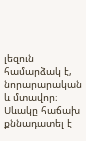լեզուն համարձակ է, նորարարական և մտավոր։ Սևակը հաճախ քննադատել է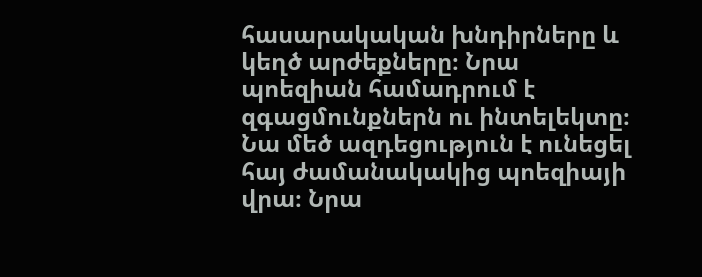հասարակական խնդիրները և կեղծ արժեքները։ Նրա պոեզիան համադրում է զգացմունքներն ու ինտելեկտը։ Նա մեծ ազդեցություն է ունեցել հայ ժամանակակից պոեզիայի վրա։ Նրա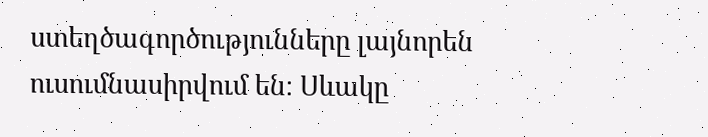ստեղծագործությունները լայնորեն ուսումնասիրվում են։ Սևակը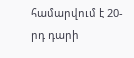համարվում է 20-րդ դարի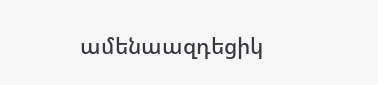ամենաազդեցիկ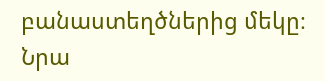բանաստեղծներից մեկը։ Նրա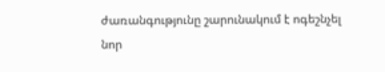ժառանգությունը շարունակում է ոգեշնչել նոր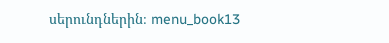սերունդներին։ menu_book13